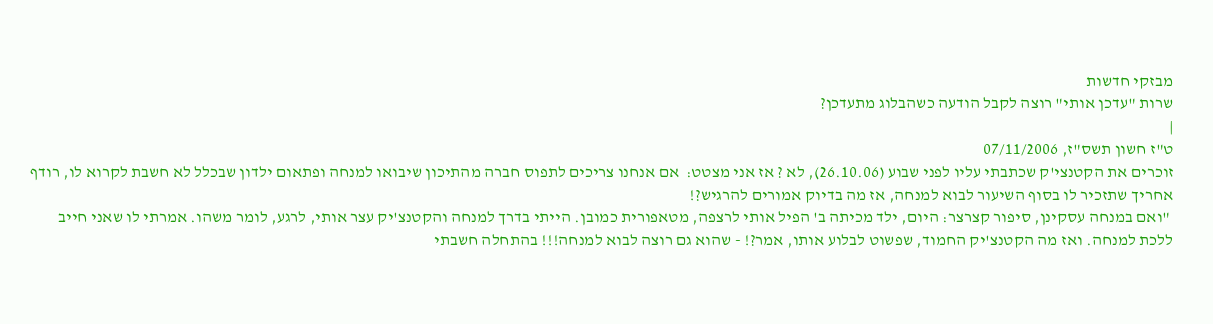מבזקי חדשות
שרות "עדכן אותי" רוצה לקבל הודעה כשהבלוג מתעדכן?
|
ט"ז חשון תשס"ז, 07/11/2006
זוכרים את הקטנצי'ק שכתבתי עליו לפני שבוע (26.10.06), לא ? אז אני מצטט:  אם אנחנו צריכים לתפוס חברה מהתיכון שיבואו למנחה ופתאום ילדון שבכלל לא חשבת לקרוא לו, רודף אחריך שתזכיר לו בסוף השיעור לבוא למנחה, אז מה בדיוק אמורים להרגיש?!
 "ואם במנחה עסקינן, סיפור קצרצר: היום, ילד מכיתה ב' הפיל אותי לרצפה, מטאפורית כמובן. הייתי בדרך למנחה והקטנצ'יק עצר אותי, לרגע, לומר משהו. אמרתי לו שאני חייב ללכת למנחה. ואז מה הקטנצ'יק החמוד, שפשוט לבלוע אותו, אמר?! - שהוא גם רוצה לבוא למנחה!!! בהתחלה חשבתי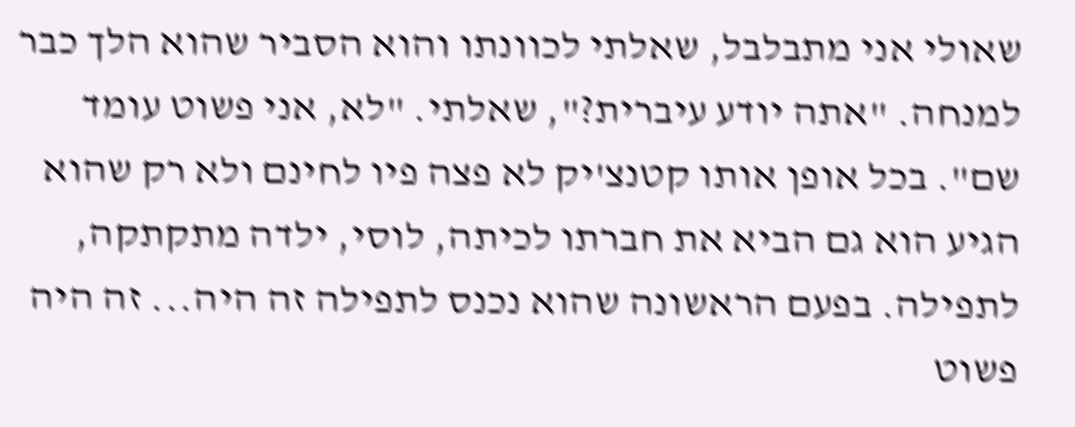שאולי אני מתבלבל, שאלתי לכוונתו והוא הסביר שהוא הלך כבר למנחה. "אתה יודע עיברית?", שאלתי. "לא, אני פשוט עומד שם". בכל אופן אותו קטנצ'יק לא פצה פיו לחינם ולא רק שהוא הגיע הוא גם הביא את חברתו לכיתה, לוסי, ילדה מתקתקה, לתפילה. בפעם הראשונה שהוא נכנס לתפילה זה היה... זה היה פשוט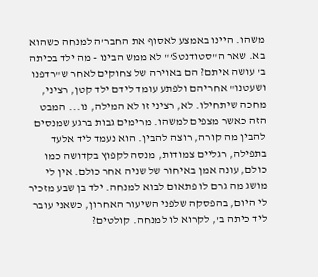משהו. היינו באמצע לאסוף את החבר'ה למנחה כשהוא בא. שאר ה"סטודנטS’" לא ממש הבינו - מה ילד בכיתה ב' עושה איתם? הם באוירה של צחוקים לאחר ש"רדפנו ושעטנו" אחריהם ולפתע עומד לידם ילד קטן, רציני, מחכה שיתחילו. לא, רציני זו לא המילה, נו... המבט הזה כאשר מצפים למשהו. מרימים גבות ברגע שמנסים להבין מה קורה, רוצה להבין. הוא נעמד ליד אלעד בתפילה, רגליים צמודות, מנסה לקפוץ בקדושה כמו כולם, עונה אמן באיחור של שניה אחר כולם. אין לי מושג מה גרם לו פתאום לבוא למנחה. ילד בן שבע מזכיר לי היום, בהפסקה שלפני השיעור האחרון, כשאני עובר ליד כיתה ב', לקרוא לו למנחה. קולטים?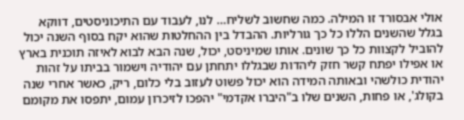אולי אבסורד זו המילה. כמה שחשוב לשליח… לנו, לעבוד עם התיכוניסטים, דווקא בגלל שהשנים הללו כל כך גורליות. ההבדל בין ההחלטות שהוא יקח בסוף השנה יכול להוביל לקצוות כל כך שונים. אותו שמיניסט, יכול, שנה הבא לבוא לאיזה תוכנית בארץ או אפילו יפתח קשר חזק ליהדות שבגללו יתחתן עם יהודיה וישמור בביתו על זהות יהודית כולשהי ובאותה המידה הוא יכול פשוט לעזוב בלי כלום, ריק, כאשר אחרי שנה בקולג', או פחות, השנים שלו ב"היברו אקדמי" יהפכו לזיכרון עמום, יתפסו את מקומם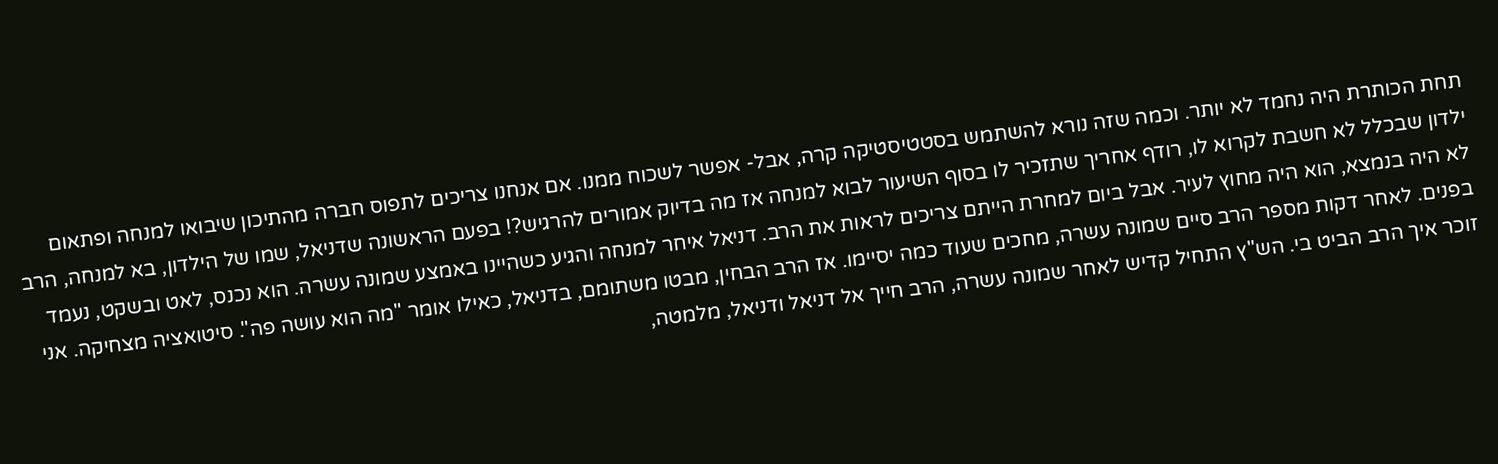תחת הכותרת היה נחמד לא יותר. וכמה שזה נורא להשתמש בסטטיסטיקה קרה, אבל- אפשר לשכוח ממנו. אם אנחנו צריכים לתפוס חברה מהתיכון שיבואו למנחה ופתאום ילדון שבכלל לא חשבת לקרוא לו, רודף אחריך שתזכיר לו בסוף השיעור לבוא למנחה אז מה בדיוק אמורים להרגיש?! בפעם הראשונה שדניאל, שמו של הילדון, בא למנחה, הרב לא היה בנמצא, הוא היה מחוץ לעיר. אבל ביום למחרת הייתם צריכים לראות את הרב. דניאל איחר למנחה והגיע כשהיינו באמצע שמונה עשרה. הוא נכנס, לאט ובשקט, נעמד בפנים. לאחר דקות מספר הרב סיים שמונה עשרה, מחכים שעוד כמה יסיימו. אז הרב הבחין, מבטו משתומם, בדניאל, כאילו אומר "מה הוא עושה פה". סיטואציה מצחיקה. אני זוכר איך הרב הביט בי. הש"ץ התחיל קדיש לאחר שמונה עשרה, הרב חייך אל דניאל ודניאל, מלמטה,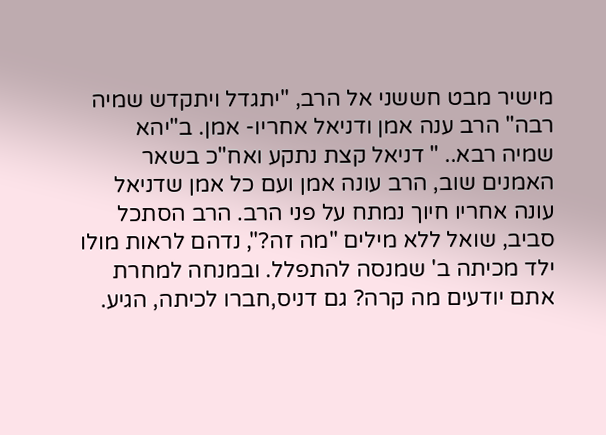מישיר מבט חששני אל הרב, "יתגדל ויתקדש שמיה רבה" הרב ענה אמן ודניאל אחריו- אמן. ב"יהא שמיה רבא.. " דניאל קצת נתקע ואח"כ בשאר האמנים שוב, הרב עונה אמן ועם כל אמן שדניאל עונה אחריו חיוך נמתח על פני הרב. הרב הסתכל סביב, שואל ללא מילים "מה זה?", נדהם לראות מולו ילד מכיתה ב' שמנסה להתפלל. ובמנחה למחרת אתם יודעים מה קרה? גם דניס,חברו לכיתה, הגיע.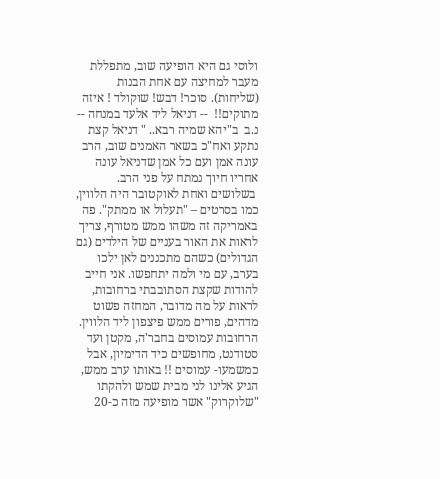ולוסי גם היא הופיעה שוב, מתפללת מעבר למחיצה עם אחת הבנות (שליחות). סוכר! דבש! שוקולד ! איזה מתוקים!!  -- דניאל ליד אלעד במנחה -- נ.ב  ב"יהא שמיה רבא.. " דניאל קצת נתקע ואח"כ בשאר האמנים שוב, הרב עונה אמן ועם כל אמן שדניאל עונה אחריו חיוך נמתח על פני הרב.
 בשלושים ואחת לאוקטובר היה הלווין, כמו בסרטים – "תעלול או ממתק". פה באמריקה זה משהו ממש מטורף, צריך לראות את האור בעניים של הילדים (גם הגדולים) כשהם מתכננים לאן ילכו בערב, עם מי ולמה יתחפשו. אני חייב להודות שקצת הסתובבתי ברחובות, לראות על מה מדובר, המחזה פשוט מדהים, פורים ממש פיצפון ליד הלווין. הרחובות עמוסים בחבר'ה, מקטן ועד סטודנט, מחופשים כיד הדימיון, אבל כמשמעו- עמוסים !! באותו ערב ממש, הגיע אלינו לני מבית שמש ולהקתו "שלוקרוק" אשר מופיעה מזה כ-20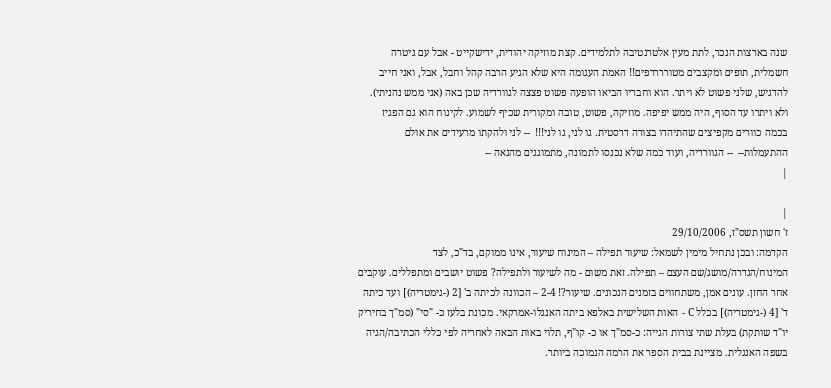שנה בארצות הנכר, לתת מעין אלטרנטיבה לתלמידים. קצת מוזיקה יהודית, ידישקייט - אבל עם גיטרה חשמלית, תופים ומקצבים מטוררררפים!! האמת העגומה היא שלא הגיע הרבה קהל וחבל, אבל, ואני חייב להדגיש, שלני פשוט לא ויתר. הוא וחבריו הביאו הופעה פשוט פצצה לגוורדיה שכן באה (אני ממש נהניתי). ולא ויתרו עד הסוף, היה ממש יפיפה. מוזיקה, פשוט, טובה ומקורית שכיף לשמוע. לקינוח הוא גם הפגיז בכמה כוורים מקפיצים שהתיהדו בצורה דרסטית. גו לני, גו לני!!!  -- לני ולהקתו מרעידים את אולם ההתעמלות--  -- הגוורדיה, ועוד כמה שלא נכנסו לתמונה, מתמוגגים מהנאה --
|

|
ז' חשון תשס"ז, 29/10/2006
הקדמה: ובכן נתחיל מימין לשמאל: שיעור תפילה – המינוח שיעור, אינו ממוקם, בד"כ, לצד המינוח/הגדרה/מושג/שם העצם – תפילה. זאת משום - מה לשיעור ולתפילה? פשוט יושבים ומתפללים. עוקבים אחר החזן. עונים אמן, משתחווים בזמנים הנכונים. שיעור?! 2-4 – הכוונה לכיתה ב' [2 (-גימטריה)] ועד כיתה ד' [4 (-גימטריה)] בכלל C - האות השלישית באלפא ביתה האנגלו-אמרקאי. מכונת בלעז כ- "סי" (סמ"ך בחיריק יו"ד שותקת) בעלת שתי צורות הגייה: כ-סמ"ך או כ- קו"ף, תלוי באות הבאה לאחריה לפי כללי הכתיבה/הגיה בשפה האנגלית. מציינת בבית הספר את הרמה הנמוכה ביותר.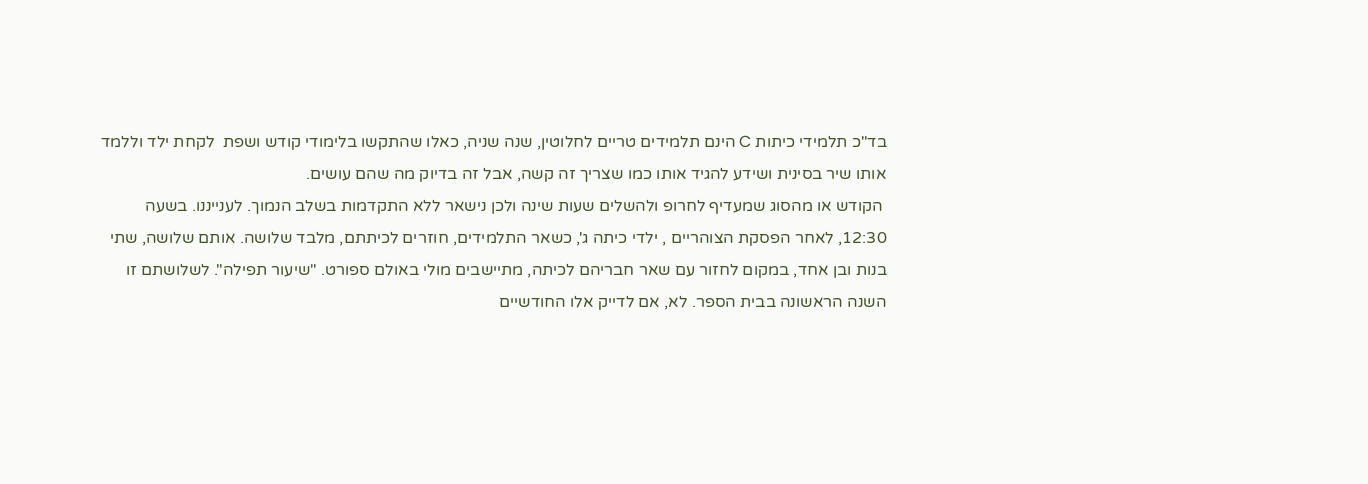בד"כ תלמידי כיתות C הינם תלמידים טריים לחלוטין, שנה שניה, כאלו שהתקשו בלימודי קודש ושפת  לקחת ילד וללמד אותו שיר בסינית ושידע להגיד אותו כמו שצריך זה קשה, אבל זה בדיוק מה שהם עושים.
 הקודש או מהסוג שמעדיף לחרופ ולהשלים שעות שינה ולכן נישאר ללא התקדמות בשלב הנמוך. לענייננו. בשעה 12:30, לאחר הפסקת הצוהריים , ילדי כיתה ג', כשאר התלמידים, חוזרים לכיתתם, מלבד שלושה. אותם שלושה, שתי בנות ובן אחד, במקום לחזור עם שאר חבריהם לכיתה, מתיישבים מולי באולם ספורט. "שיעור תפילה". לשלושתם זו השנה הראשונה בבית הספר. לא, אם לדייק אלו החודשיים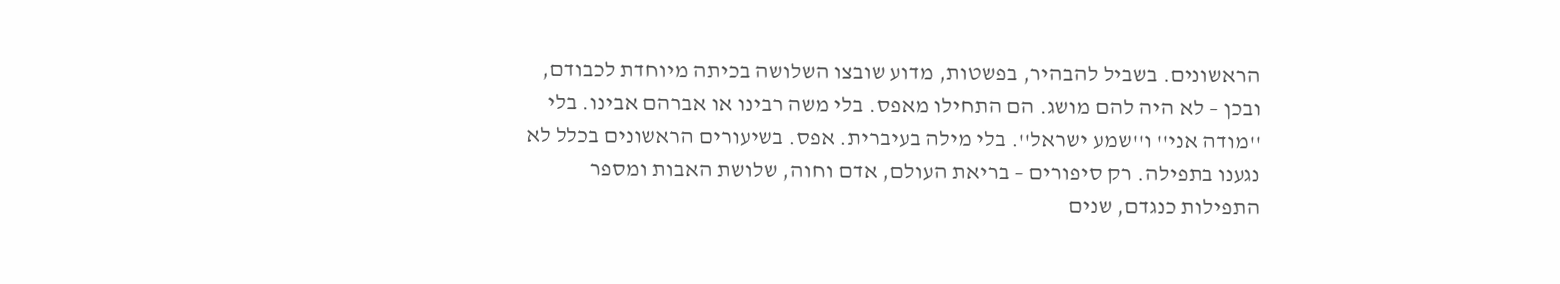הראשונים. בשביל להבהיר, בפשטות, מדוע שובצו השלושה בכיתה מיוחדת לכבודם, ובכן – לא היה להם מושג. הם התחילו מאפס. בלי משה רבינו או אברהם אבינו. בלי ''מודה אני'' ו''שמע ישראל''. בלי מילה בעיברית. אפס. בשיעורים הראשונים בכלל לא נגענו בתפילה. רק סיפורים – בריאת העולם, אדם וחוה, שלושת האבות ומספר התפילות כנגדם, שנים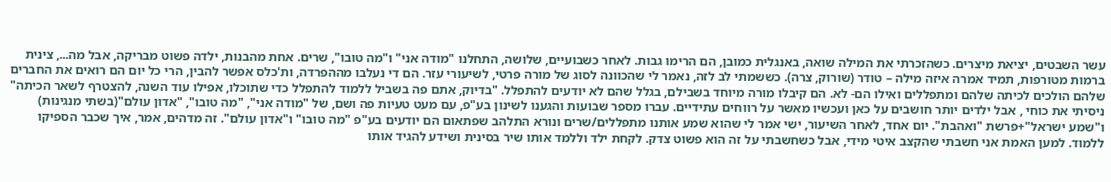עשר השבטים, יציאת מיצרים. כשהזכרתי את המילה שואה, באנגלית כמובן, הם הרימו גבות. לאחר כשבועיים, שלושה, התחלנו "מודה אני" ו"מה טובו", שרים. אחת מהבנות, ילדה פשוט מבריקה, אבל מה..., צינית ברמות מטורפות, תמיד אמרה איזה מילה – טודר (שורוק, צרה). כששמתי לב לזה, נאמר לי שהכוונה לסוג של מורה פרטי, לשיעורי עזר. הם די נעלבו מההפרדה, ות'כלס אפשר להבין, הרי כל יום הם רואים את החברים שלהם הולכים לכיתה שלהם ומתפללים ואילו הם- לא. הם קיבלו מורה מיוחד בשבילם, בגלל שהם לא יודעים להתפלל. "בדיוק, אתם פה בשביל ללמוד להתפלל כדי שתוכלו, אפילו עוד השנה, להצטרף לשאר הכיתה" ניסיתי את כוחי , אבל ילדים יותר חושבים על כאן ועכשיו מאשר על רווחים עתידיים. עברו מספר שבועות והגענו לשינון בע"פ, עם מעט טעיות פה ושם, של "מודה אני", "מה טובו", "אדון עולם"(בשתי מנגינות) ו"שמע ישראל"+פרשת "ואהבת". יום אחד, לאחר השיעור, ישי אמר לי שהוא שמע אותנו מתפללים/שרים ונורא התלהב שפתאום הם יודעים בע"פ "מה טובו" ו"אדון עולם". זה מדהים, אמר, איך שכבר הספיקו ללמוד. למען האמת אני חשבתי שהקצב איטי מידי, אבל כשחשבתי על זה הוא פשוט צדק. לקחת ילד וללמד אותו שיר בסינית ושידע להגיד אותו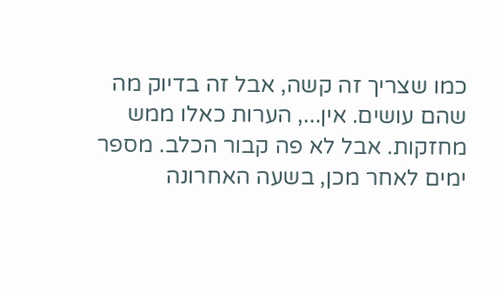כמו שצריך זה קשה, אבל זה בדיוק מה שהם עושים. אין..., הערות כאלו ממש מחזקות. אבל לא פה קבור הכלב. מספר ימים לאחר מכן, בשעה האחרונה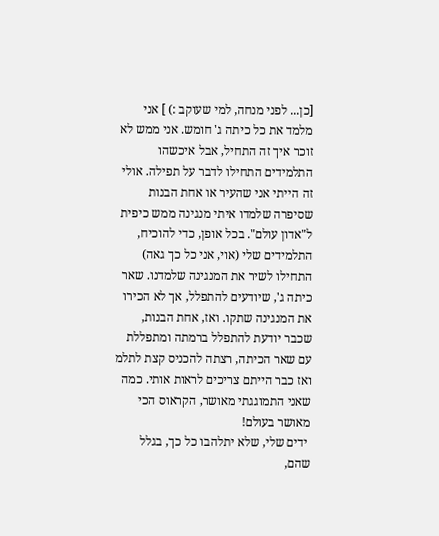[כן... לפני מנחה, למי שעוקב :) ] אני מלמד את כל כיתה ג' חומש. אני ממש לא זוכר איך זה התחיל, אבל איכשהו התלמידים התחילו לדבר על תפילה. אולי זה הייתי אני שהעיר או אחת הבנות שסיפרה שלמדו איתי מנגינה ממש כיפית ל"אדון עולם". בכל אופן, כדי להוכיח, התלמידים שלי (אוי, אני כל כך גאה) התחילו לשיר את המנגינה שלמדנו. שאר כיתה ג', שיודעים להתפלל, אך לא הכירו את המנגינה שתקו. ואז, אחת הבנות, שכבר יודעת להתפלל ברמתה ומתפללת עם שאר הכיתה, רצתה להכניס קצת לתלמ  ואז כבר הייתם צריכים לראות אותי. כמה שאני התמוגגתי מאושר, הקראוס הכי מאושר בעולם!
 ידים שלי, שלא יתלהבו כל כך, בגלל שהם,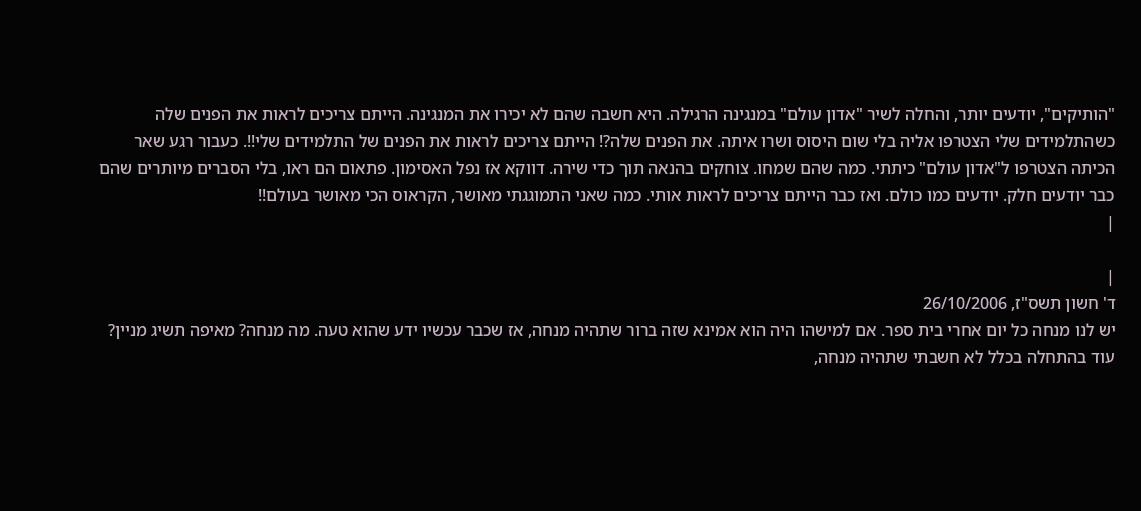"הותיקים", יודעים יותר, והחלה לשיר "אדון עולם" במנגינה הרגילה. היא חשבה שהם לא יכירו את המנגינה. הייתם צריכים לראות את הפנים שלה כשהתלמידים שלי הצטרפו אליה בלי שום היסוס ושרו איתה. את הפנים שלה?! הייתם צריכים לראות את הפנים של התלמידים שלי!!. כעבור רגע שאר הכיתה הצטרפו ל"אדון עולם" כיתתי. כמה שהם שמחו. צוחקים בהנאה תוך כדי שירה. דווקא אז נפל האסימון. פתאום הם ראו, בלי הסברים מיותרים שהם כבר יודעים חלק. יודעים כמו כולם. ואז כבר הייתם צריכים לראות אותי. כמה שאני התמוגגתי מאושר, הקראוס הכי מאושר בעולם!!
|

|
ד' חשון תשס"ז, 26/10/2006
יש לנו מנחה כל יום אחרי בית ספר. אם למישהו היה הוא אמינא שזה ברור שתהיה מנחה, אז שכבר עכשיו ידע שהוא טעה. מה מנחה? מאיפה תשיג מניין? עוד בהתחלה בכלל לא חשבתי שתהיה מנחה,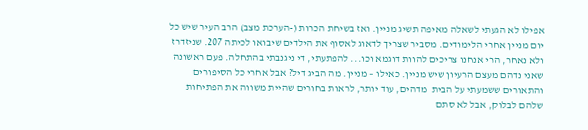אפילו לא הגעתי לשאלה מאיפה תשיג מניין. ואז בשיחת הכרות (-הערכת מצב) הרב העיר שיש כל יום מניין אחרי הלימודים. מסביר שצריך לדאוג לאסוף את הילדים שיבואו לכיתה 207. שניזדרז ולא נאחר, הרי אנחנו צריכים להוות דוגמא וכו... להפתעתי, די ניגנבתי בהתחלה. פעם ראשונה שאני נדהם מעצם הרעיון שיש מניין. כאילו – מניין. מה הביג דיל? אבל אחרי כל הסיפורים והתאורים ששמעתי על הבית  מדהים, עוד יותר, לראות בחורים שהיית משווה את הפתיחות שלהם לבלוק, אבל לא סתם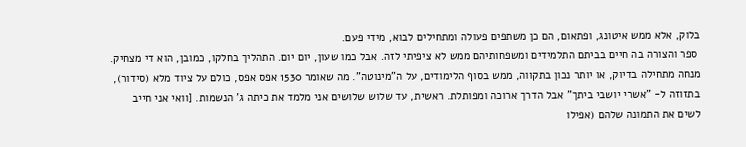בלוק, אלא ממש איטונג, ופתאום, הם כן משתפים פעולה ומתחילים לבוא, מידי פעם.
 ספר והצורה בה חיים בביתם התלמידים ומשפחותיהם ממש לא ציפיתי לזה. אבל כמו שעון, יום יום. התהליך בחלקו, כמובן, הוא די מצחיק. מנחה מתחילה בדיוק, או יותר נכון בתקווה, ממש בסוף הלימודים, על ה"מינוטה". מה שאומר 1530 אפס אפס, כולם על ציוד מלא (סידור), בתזוזה ל- "אשרי יושבי ביתך" אבל הדרך ארוכה ומפותלת. ראשית, עד שלוש שלושים אני מלמד את כיתה ג' הנשמות. [וואי אני חייב לשים את התמונה שלהם (אפילו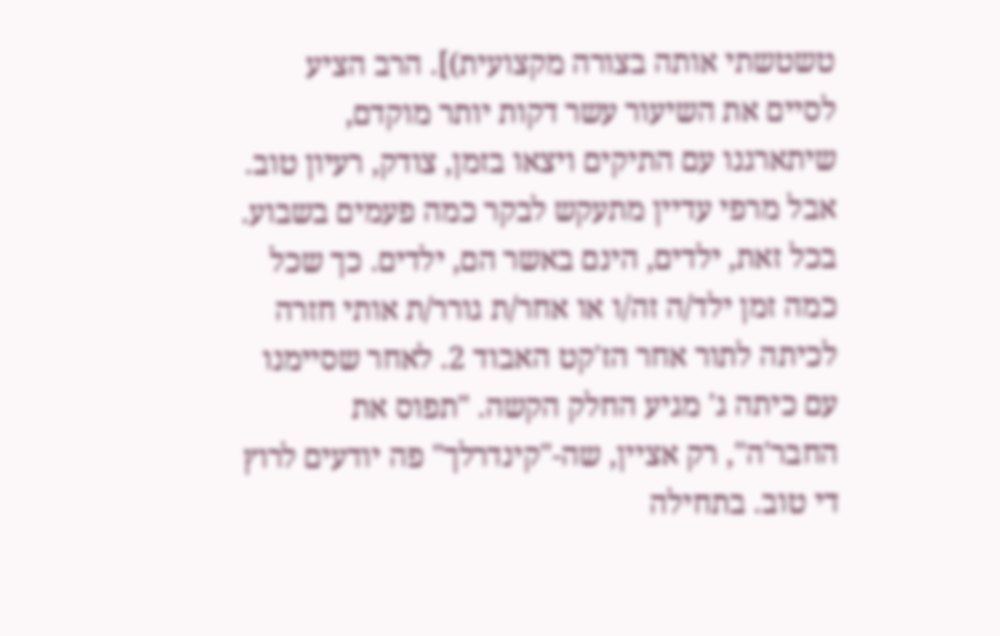טשטשתי אותה בצורה מקצועית)]. הרב הציע לסיים את השיעור עשר דקות יותר מוקדם, שיתארגנו עם התיקים ויצאו בזמן, צודק, רעיון טוב. אבל מרפי עדיין מתעקש לבקר כמה פעמים בשבוע. בכל זאת, ילדים, הינם באשר הם, ילדים. כך שכל כמה זמן ילד/ה זה/ו או אחר/ת גורר/ת אותי חזרה לכיתה לתור אחר הז'קט האבוד 2. לאחר שסיימנו עם כיתה ג' מגיע החלק הקשה. "תפוס את החבר'ה", רק אציין, שה-"קינדרלך" פה יודעים לרוץ די טוב. בתחילה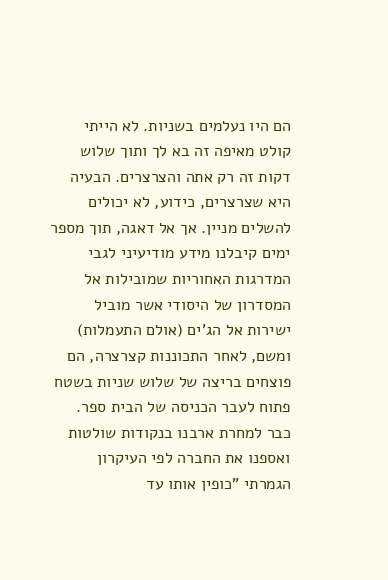הם היו נעלמים בשניות. לא הייתי קולט מאיפה זה בא לך ותוך שלוש דקות זה רק אתה והצרצרים. הבעיה היא שצרצרים, כידוע, לא יכולים להשלים מניין. אך אל דאגה, תוך מספר ימים קיבלנו מידע מודיעיני לגבי המדרגות האחוריות שמובילות אל המסדרון של היסודי אשר מוביל ישירות אל הג'ים (אולם התעמלות) ומשם, לאחר התכוננות קצרצרה, הם פוצחים בריצה של שלוש שניות בשטח פתוח לעבר הכניסה של הבית ספר. כבר למחרת ארבנו בנקודות שולטות ואספנו את החברה לפי העיקרון הגמרתי "כופין אותו עד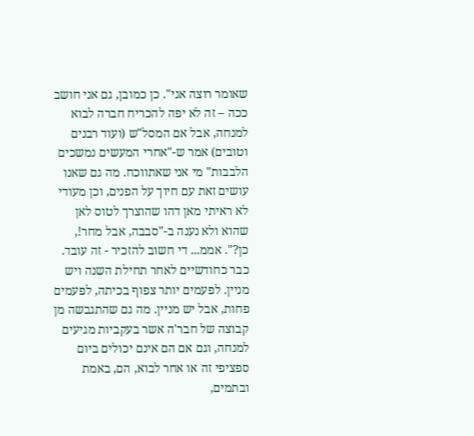שאומר רוצה אני". כן כמובן, גם אני חושב ככה – זה לא יפה להכריח חברה לבוא למנחה, אבל אם המסל"ש (ועוד רבנים וטובים) אמר ש-"אחרי המעשים נמשכים הלבבות" מי אני שאתווכח. מה גם שאנו עושים זאת עם חיוך על הפנים, וכן מעודי לא ראיתי מאן דהו שהוצרך לטוס לאן שהוא ולא נענה ב-"סבבה, אבל מחר!, כן?". אממ... די חשוב להזכיר - זה עובד. כבר כחודשיים לאחר תחילת השנה ויש מניין. לפעמים יותר צפוף בכיתה, לפעמים פחות, אבל יש מניין. מה גם שהתגבשה מן קבוצה של חבר'ה אשר בעקביות מגיעים למנחה, וגם אם הם אינם יכולים ביום ספציפי זה או אחר לבוא, הם, באמת ובתמים,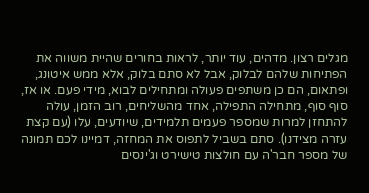מגלים רצון. מדהים, עוד יותר, לראות בחורים שהיית משווה את הפתיחות שלהם לבלוק, אבל לא סתם בלוק, אלא ממש איטונג, ופתאום, הם כן משתפים פעולה ומתחילים לבוא, מידי פעם. או אז, סוף סוף, מתחילה התפילה, אחד מהשליחים, רוב הזמן, עולה להתחזן למרות שמספר פעמים תלמידים, שיודעים, עלו (עם קצת עזרה מצידנו). סתם בשביל לתפוס את המחזה, דמיינו לכם תמונה של מספר חבר'ה עם חולצות טישירט וג'ינסים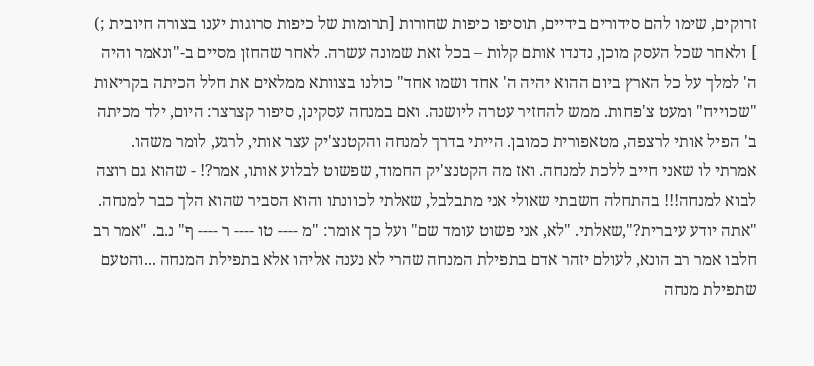זרוקים, שימו להם סידורים בידיים, תוסיפו כיפות שחורות [תרומות של כיפות סרוגות יענו בצורה חיובית ;) ] ולאחר שכל העסק מוכן, נדנדו אותם קלות – בכל זאת שמונה עשרה. לאחר שהחזן מסיים ב-"ונאמר והיה ה' למלך על כל הארץ ביום ההוא יהיה ה' אחד ושמו אחד" כולנו בצוותא ממלאים את חלל הכיתה בקריאות "שכוייח" ומעט צ'פחות. ממש להחזיר עטרה ליושנה. ואם במנחה עסקינן, סיפור קצרצר: היום, ילד מכיתה ב' הפיל אותי לרצפה, מטאפורית כמובן. הייתי בדרך למנחה והקטנצ'יק עצר אותי, לרגע, לומר משהו. אמרתי לו שאני חייב ללכת למנחה. ואז מה הקטנצ'יק החמוד, שפשוט לבלוע אותו, אמר?! - שהוא גם רוצה לבוא למנחה!!! בהתחלה חשבתי שאולי אני מתבלבל, שאלתי לכוונתו והוא הסביר שהוא הלך כבר למנחה. "אתה יודע עיברית?",שאלתי. "לא, אני פשוט עומד שם" ועל כך אומר: "מ ---- טו ---- ר ---- ף" נ.ב. "אמר רב חלבו אמר רב הונא, לעולם יזהר אדם בתפילת המנחה שהרי לא נענה אליהו אלא בתפילת המנחה ...והטעם שתפילת מנחה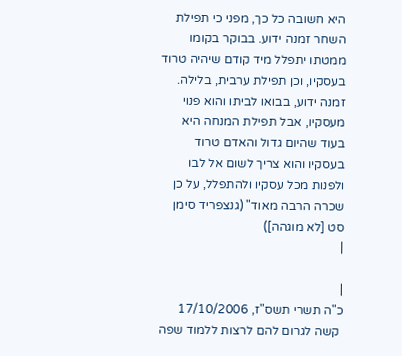היא חשובה כל כך, מפני כי תפילת השחר זמנה ידוע. בבוקר בקומו ממטתו יתפלל מיד קודם שיהיה טרוד בעסקיו, וכן תפילת ערבית, בלילה. זמנה ידוע, בבואו לביתו והוא פנוי מעסקיו, אבל תפילת המנחה היא בעוד שהיום גדול והאדם טרוד בעסקיו והוא צריך לשום אל לבו ולפנות מכל עסקיו ולהתפלל, על כן שכרה הרבה מאוד" (גנצפריד סימן סט [לא מוגהה])
|

|
כ"ה תשרי תשס"ז, 17/10/2006
 קשה לגרום להם לרצות ללמוד שפה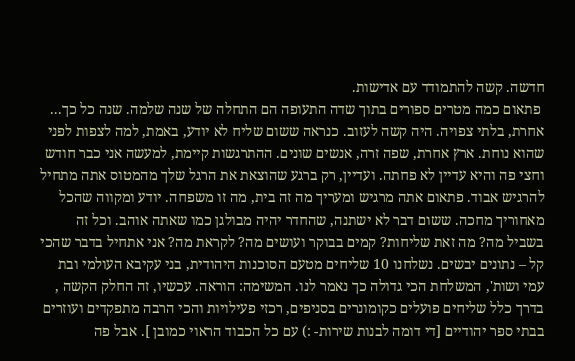חדשה. קשה להתמודד עם אדישות.
 פתאום כמה מטרים ספורים בתוך שדה התעופה הם התחלה של שנה שלמה. שנה כל כך... אחרת, בלתי צפויה. היה קשה לעזוב. כנראה ששום שליח לא יודע, באמת, למה לצפות לפני שהוא נוחת. ארץ אחרת, שפה זרה, אנשים שונים. ההתרגשות קיימת, למעשה אני כבר חודש וחצי פה והיא עדיין לא פחתה. ועדיין, רק ברגע שהוצאת את הרגל שלך מהמטוס אתה מתחיל להרגיש אבוד. פתאום אתה מרגיש ומעריך מה זה בית, מה זו משפחה. יודע ומקווה שהכל מאחוריך מחכה. ששום דבר לא ישתנה, שהחדר יהיה מבולגן כמו שאתה אוהב. וכל זה בשביל מה? מה זאת שליחות? קמים בבוקר ועושים מה? לקראת מה? אני אתחיל בדבר שהכי קל – נתונים יבשים. נשלחנו 10 שליחים מטעם הסוכנות היהודית, בני עקיבא העולמי ובת עמי ושות', המשלחת הכי גדולה כך נאמר לנו. המשימה: הוראה. עכשיו, זה החלק הקשה , בדרך כלל שליחים פועלים כקומונרים בסניפים, רכזי פעילויות והכי הרבה מתפקדים ועוזרים בבתי ספר יהודיים [די דומה לבנות שירות- :) עם כל הכבוד הראוי כמובן ]. אבל פה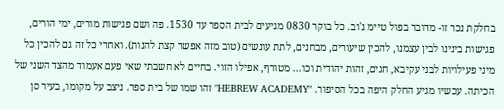בחלקת נכר זו- מדובר בפול טיימ ג'וב. כל בוקר 0830 מגיעים לבית הספר עד 1530. פה ושם פגישות מורים, ימי הורים, פגישות בינינו לבין עצמנו, להכין שיעורים, מבחנים, לתת עונשים (טוב מזה אפשר קצת להנות). ואחרי כל זה גם להכין כל מיני פעילויות לבני עקיבא, חגים, זהות יהודית וכו... מטורף, אפילו הזוי. בחיים לא חשבתי שאי פעם אעמוד מהצד השני של הכיתה. עכשיו מגיע החלק היפה בכל הסיפור. "HEBREW ACADEMY" זהו שמו של בית ספר. ניצב על מקומו, בעיר סן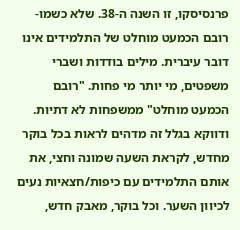פרנסיסקו, זו השנה ה-38. שלא כשמו- רובם הכמעט מוחלט של התלמידים אינו דובר עיברית. מילים בודדות ושברי משפטים, מי יותר מי פחות. "רובם הכמעט מוחלט" ממשפחות לא דתיות. ודווקא בגלל זה מדהים לראות בכל בוקר מחדש, לקראת השעה שמונה וחצי, את אותם התלמידים עם כיפות/חצאיות נעים לכיוון השער. וכל בוקר, מאבק חדש,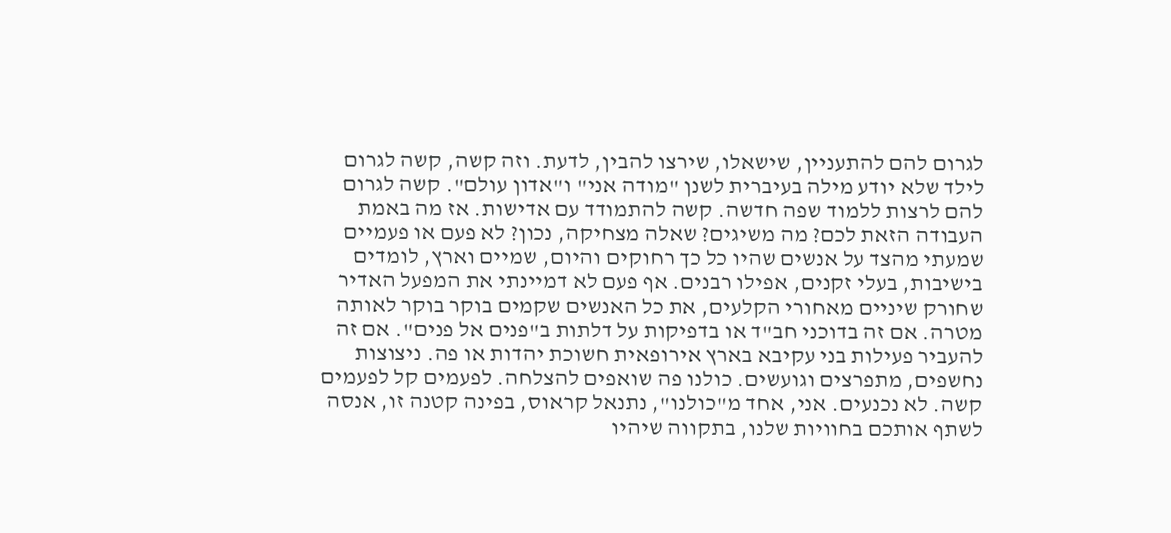לגרום להם להתעניין, שישאלו, שירצו להבין, לדעת. וזה קשה, קשה לגרום לילד שלא יודע מילה בעיברית לשנן "מודה אני" ו"אדון עולם". קשה לגרום להם לרצות ללמוד שפה חדשה. קשה להתמודד עם אדישות. אז מה באמת העבודה הזאת לכם? מה משיגים? שאלה מצחיקה, נכון? לא פעם או פעמיים שמעתי מהצד על אנשים שהיו כל כך רחוקים והיום, שמיים וארץ, לומדים בישיבות, בעלי זקנים, אפילו רבנים. אף פעם לא דמיינתי את המפעל האדיר שחורק שיניים מאחורי הקלעים, את כל האנשים שקמים בוקר בוקר לאותה מטרה. אם זה בדוכני חב"ד או בדפיקות על דלתות ב"פנים אל פנים". אם זה להעביר פעילות בני עקיבא בארץ אירופאית חשוכת יהדות או פה. ניצוצות נחשפים, מתפרצים וגועשים. כולנו פה שואפים להצלחה. לפעמים קל לפעמים קשה. לא נכנעים. אני, אחד מ"כולנו", נתנאל קראוס, בפינה קטנה זו, אנסה לשתף אותכם בחוויות שלנו, בתקווה שיהיו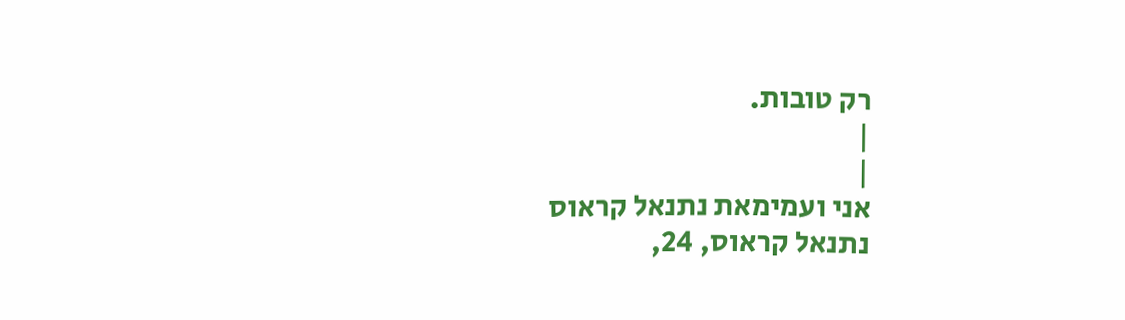רק טובות.
|
|
אני ועמימאת נתנאל קראוס
נתנאל קראוס, 24,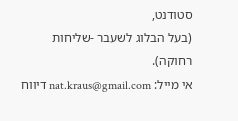סטודנט,
(בעל הבלוג לשעבר -שליחות רחוקה).
אי מייל: nat.kraus@gmail.com דיווח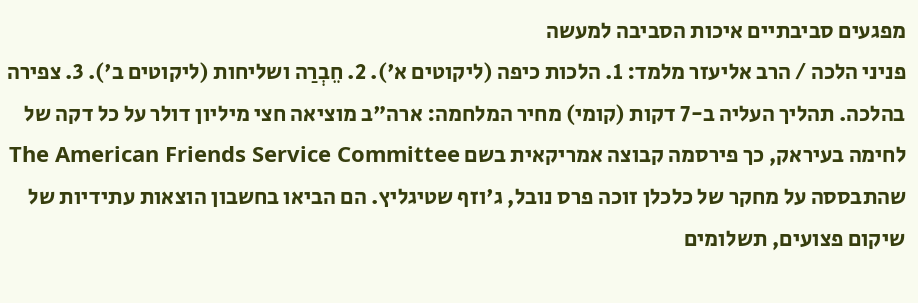מפגעים סביבתיים איכות הסביבה למעשה
פניני הלכה / הרב אליעזר מלמד: 1. הלכות כיפה (ליקוטים א'). 2. חֵבְרַה ושליחות (ליקוטים ב'). 3. צפירה בהלכה. תהליך העליה ב-7 דקות (קומי) מחיר המלחמה: ארה"ב מוציאה חצי מיליון דולר על כל דקה של לחימה בעיראק, כך פירסמה קבוצה אמריקאית בשם The American Friends Service Committee שהתבססה על מחקר של כלכלן זוכה פרס נובל, ג'וזף שטיגליץ. הם הביאו בחשבון הוצאות עתידיות של שיקום פצועים, תשלומים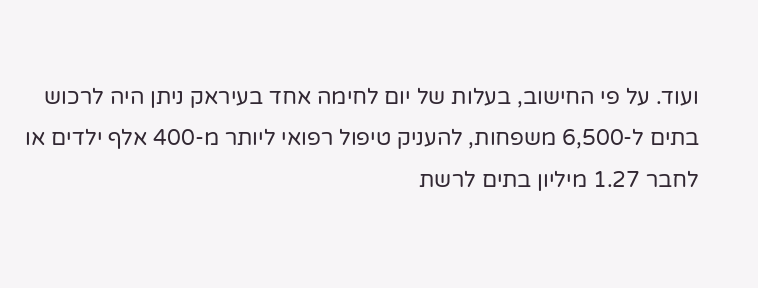ועוד. על פי החישוב, בעלות של יום לחימה אחד בעיראק ניתן היה לרכוש בתים ל-6,500 משפחות, להעניק טיפול רפואי ליותר מ-400 אלף ילדים או לחבר 1.27 מיליון בתים לרשת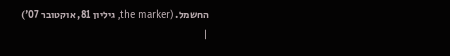החשמל. (the marker, גיליון 81, אוקטובר 07')
|